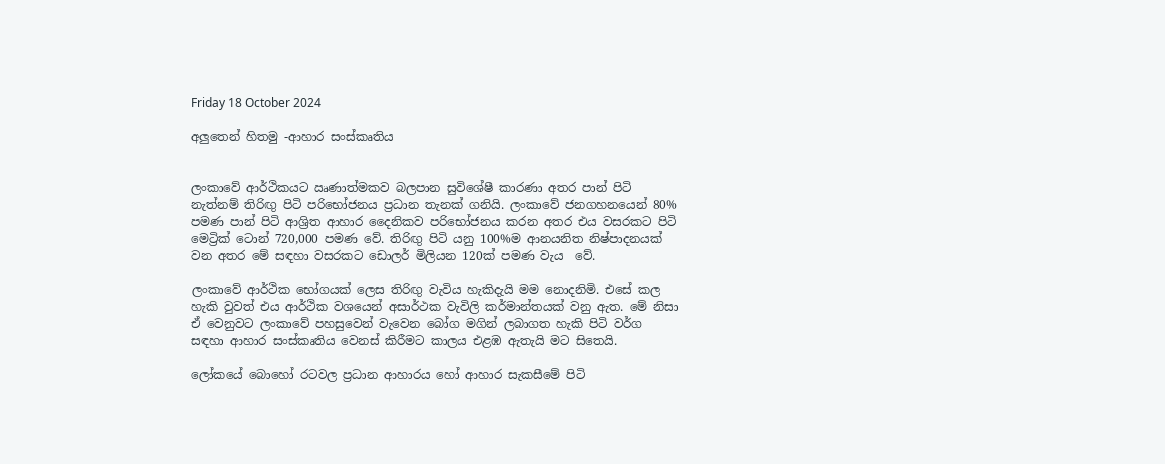Friday 18 October 2024

අලුතෙන් හිතමු -ආහාර සංස්කෘතිය


ලංකාවේ ආර්ථිකයට ඍණාත්මකව බලපාන සුවිශේෂී කාරණා අතර පාන් පිටි නැත්නම් තිරිඟු පිටි පරිභෝජනය ප්‍රධාන තැනක් ගනියි. ලංකාවේ ජනගහනයෙන් 80% පමණ පාන් පිටි ආශ්‍රිත ආහාර දෛනිකව පරිභෝජනය කරන අතර එය වසරකට පිටි මෙට්‍රික් ටොන් 720,000 පමණ වේ. තිරිඟු පිටි යනු 100%ම ආනයනිත නිෂ්පාදනයක් වන අතර මේ සඳහා වසරකට ඩොලර් මිලියන 120ක් පමණ වැය  වේ.

ලංකාවේ ආර්ථික භෝගයක් ලෙස තිරිඟු වැවිය හැකිදැයි මම නොදනිමි. එසේ කල හැකි වුවත් එය ආර්ථික වශයෙන් අසාර්ථක වැවිලි කර්මාන්තයක් වනු ඇත. මේ නිසා ඒ වෙනුවට ලංකාවේ පහසුවෙන් වැවෙන බෝග මගින් ලබාගත හැකි පිටි වර්ග සඳහා ආහාර සංස්කෘතිය වෙනස් කිරීමට කාලය එළඹ ඇතැයි මට සිතෙයි.

ලෝකයේ බොහෝ රටවල ප්‍රධාන ආහාරය හෝ ආහාර සැකසීමේ පිටි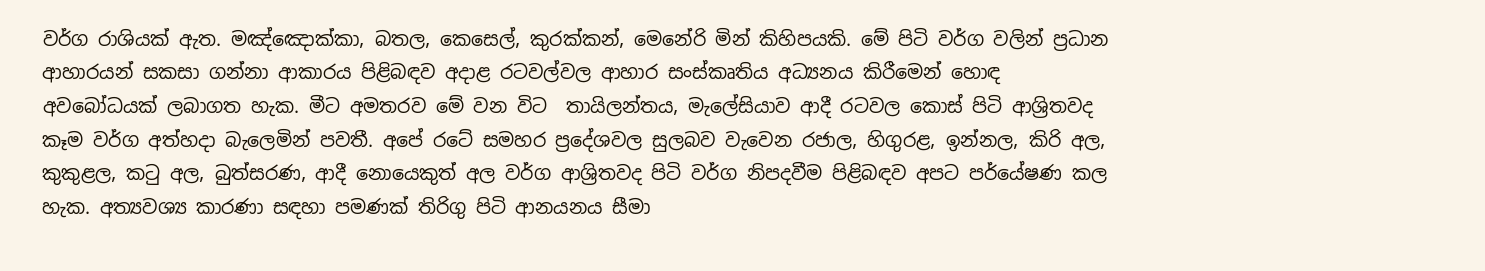වර්ග රාශියක් ඇත. මඤ්ඤොක්කා, බතල, කෙසෙල්, කුරක්කන්, මෙනේරි මින් කිහිපයකි. මේ පිටි වර්ග වලින් ප්‍රධාන ආහාරයන් සකසා ගන්නා ආකාරය පිළිබඳව අදාළ රටවල්වල ආහාර සංස්කෘතිය අධ්‍යනය කිරීමෙන් හොඳ අවබෝධයක් ලබාගත හැක. මීට අමතරව මේ වන විට  තායිලන්තය, මැලේසියාව ආදී රටවල කොස් පිටි ආශ්‍රිතවද කෑම වර්ග අත්හදා බැලෙමින් පවතී. අපේ රටේ සමහර ප්‍රදේශවල සුලබව වැවෙන රජාල, හිගුරළ, ඉන්නල, කිරි අල, කුකුළල, කටු අල, බුත්සරණ, ආදී නොයෙකුත් අල වර්ග ආශ්‍රිතවද පිටි වර්ග නිපදවීම පිළිබඳව අපට පර්යේෂණ කල හැක. අත්‍යවශ්‍ය කාරණා සඳහා පමණක් තිරිගු පිටි ආනයනය සීමා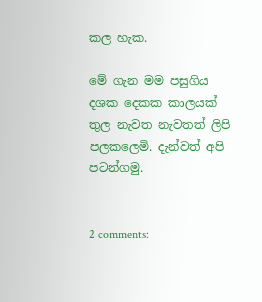කල හැක.

මේ ගැන මම පසුගිය දශක දෙකක කාලයක් තුල නැවත නැවතත් ලිපි පලකලෙමි. දැන්වත් අපි පටන්ගමු.


2 comments: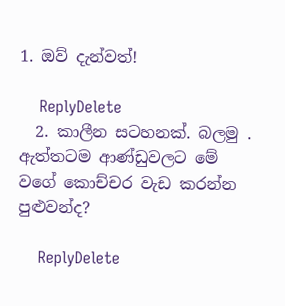1. ඔව් දැන්වත්!

    ReplyDelete
  2. කාලීන සටහනක්. බලමු . ඇත්තටම ආණ්ඩුවලට මේ වගේ කොච්චර වැඩ කරන්න පුළුවන්ද?

    ReplyDelete